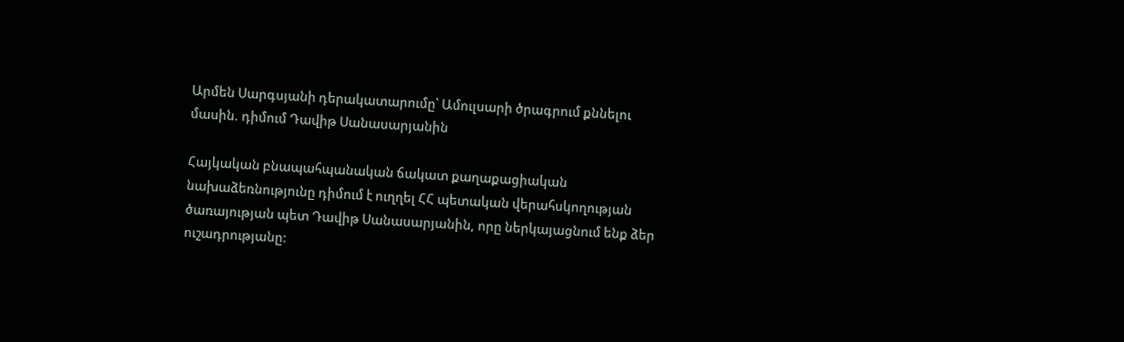Արմեն Սարգսյանի դերակատարումը՝ Ամուլսարի ծրագրում քննելու մասին. դիմում Դավիթ Սանասարյանին

Հայկական բնապահպանական ճակատ քաղաքացիական նախաձեռնությունը դիմում է ուղղել ՀՀ պետական վերահսկողության ծառայության պետ Դավիթ Սանասարյանին, որը ներկայացնում ենք ձեր ուշադրությանը: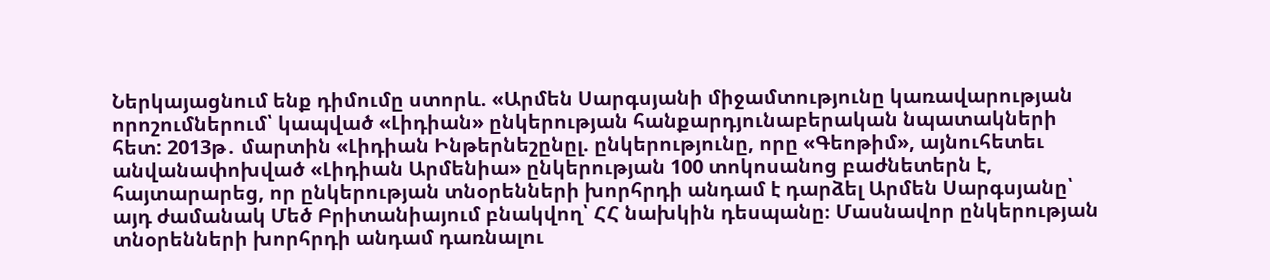Ներկայացնում ենք դիմումը ստորև. «Արմեն Սարգսյանի միջամտությունը կառավարության որոշումներում՝ կապված «Լիդիան» ընկերության հանքարդյունաբերական նպատակների հետ: 2013թ․ մարտին «Լիդիան Ինթերնեշընըլ. ընկերությունը, որը «Գեոթիմ», այնուհետեւ անվանափոխված «Լիդիան Արմենիա» ընկերության 100 տոկոսանոց բաժնետերն է, հայտարարեց, որ ընկերության տնօրենների խորհրդի անդամ է դարձել Արմեն Սարգսյանը՝ այդ ժամանակ Մեծ Բրիտանիայում բնակվող՝ ՀՀ նախկին դեսպանը։ Մասնավոր ընկերության տնօրենների խորհրդի անդամ դառնալու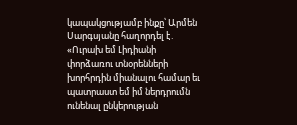կապակցությամբ ինքը՝ Արմեն Սարգսյանը հաղորդել է․ «Ուրախ եմ Լիդիանի փորձառու տնօրենների խորհրդին միանալու համար եւ պատրաստ եմ իմ ներդրումն ունենալ ընկերության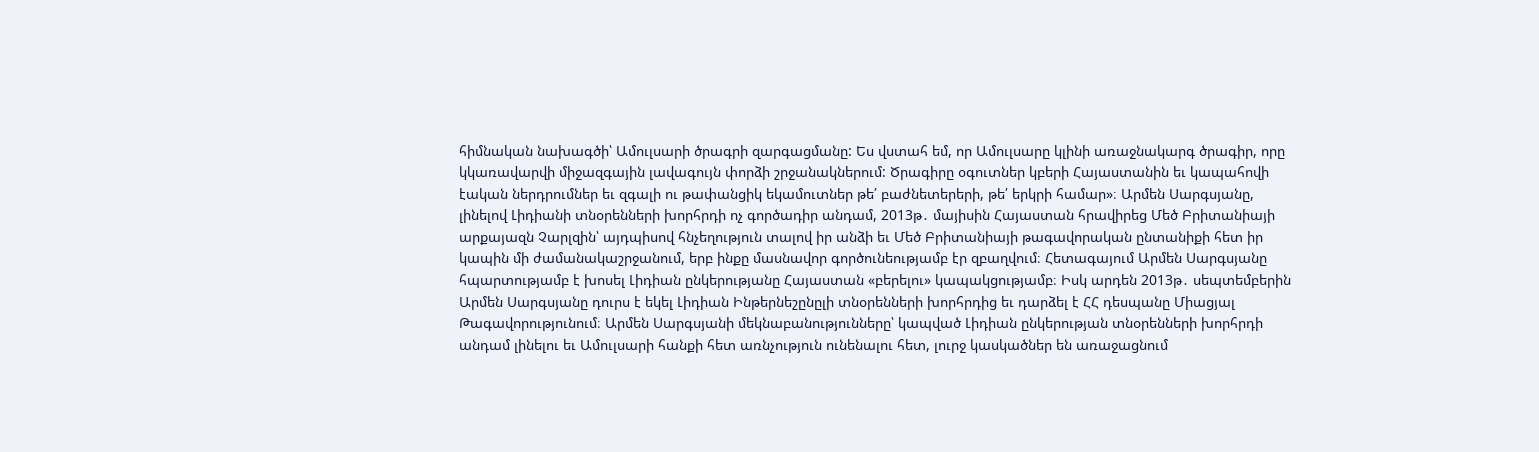հիմնական նախագծի՝ Ամուլսարի ծրագրի զարգացմանը: Ես վստահ եմ, որ Ամուլսարը կլինի առաջնակարգ ծրագիր, որը կկառավարվի միջազգային լավագույն փորձի շրջանակներում: Ծրագիրը օգուտներ կբերի Հայաստանին եւ կապահովի էական ներդրումներ եւ զգալի ու թափանցիկ եկամուտներ թե՛ բաժնետերերի, թե՛ երկրի համար»։ Արմեն Սարգսյանը, լինելով Լիդիանի տնօրենների խորհրդի ոչ գործադիր անդամ, 2013թ․ մայիսին Հայաստան հրավիրեց Մեծ Բրիտանիայի արքայազն Չարլզին՝ այդպիսով հնչեղություն տալով իր անձի եւ Մեծ Բրիտանիայի թագավորական ընտանիքի հետ իր կապին մի ժամանակաշրջանում, երբ ինքը մասնավոր գործունեությամբ էր զբաղվում։ Հետագայում Արմեն Սարգսյանը հպարտությամբ է խոսել Լիդիան ընկերությանը Հայաստան «բերելու» կապակցությամբ։ Իսկ արդեն 2013թ․ սեպտեմբերին Արմեն Սարգսյանը դուրս է եկել Լիդիան Ինթերնեշընըլի տնօրենների խորհրդից եւ դարձել է ՀՀ դեսպանը Միացյալ Թագավորությունում։ Արմեն Սարգսյանի մեկնաբանությունները՝ կապված Լիդիան ընկերության տնօրենների խորհրդի անդամ լինելու եւ Ամուլսարի հանքի հետ առնչություն ունենալու հետ, լուրջ կասկածներ են առաջացնում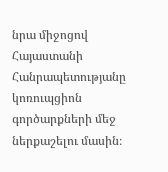նրա միջոցով Հայաստանի Հանրապետությանը կոռուպցիոն գործարքների մեջ ներքաշելու մասին։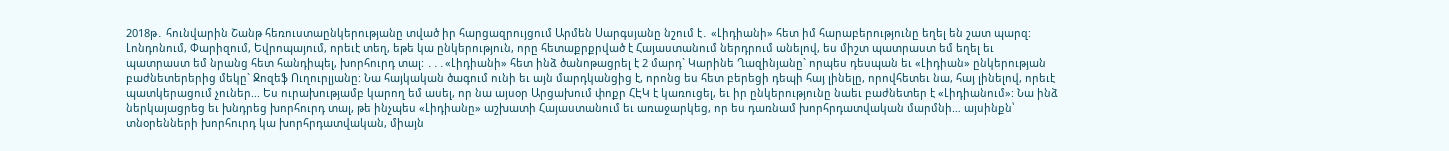2018թ․ հունվարին Շանթ հեռուստաընկերությանը տված իր հարցազրույցում Արմեն Սարգսյանը նշում է․ «Լիդիանի» հետ իմ հարաբերությունը եղել են շատ պարզ: Լոնդոնում, Փարիզում, Եվրոպայում, որեւէ տեղ, եթե կա ընկերություն, որը հետաքրքրված է Հայաստանում ներդրում անելով, ես միշտ պատրաստ եմ եղել եւ պատրաստ եմ նրանց հետ հանդիպել, խորհուրդ տալ: ․․․«Լիդիանի» հետ ինձ ծանոթացրել է 2 մարդ` Կարինե Ղազինյանը` որպես դեսպան եւ «Լիդիան» ընկերության բաժնետերերից մեկը` Ջոզեֆ Ուղուրլյանը: Նա հայկական ծագում ունի եւ այն մարդկանցից է, որոնց ես հետ բերեցի դեպի հայ լինելը, որովհետեւ նա, հայ լինելով, որեւէ պատկերացում չուներ... Ես ուրախությամբ կարող եմ ասել, որ նա այսօր Արցախում փոքր ՀԷԿ է կառուցել, եւ իր ընկերությունը նաեւ բաժնետեր է «Լիդիանում»: Նա ինձ ներկայացրեց եւ խնդրեց խորհուրդ տալ, թե ինչպես «Լիդիանը» աշխատի Հայաստանում եւ առաջարկեց, որ ես դառնամ խորհրդատվական մարմնի… այսինքն՝ տնօրենների խորհուրդ կա խորհրդատվական, միայն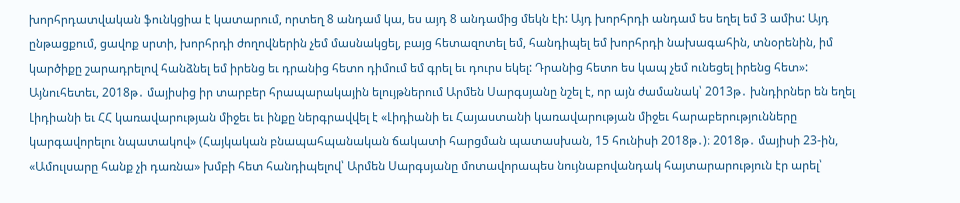խորհրդատվական ֆունկցիա է կատարում, որտեղ 8 անդամ կա, ես այդ 8 անդամից մեկն էի: Այդ խորհրդի անդամ ես եղել եմ 3 ամիս: Այդ ընթացքում, ցավոք սրտի, խորհրդի ժողովներին չեմ մասնակցել, բայց հետազոտել եմ, հանդիպել եմ խորհրդի նախագահին, տնօրենին, իմ կարծիքը շարադրելով հանձնել եմ իրենց եւ դրանից հետո դիմում եմ գրել եւ դուրս եկել: Դրանից հետո ես կապ չեմ ունեցել իրենց հետ»: Այնուհետեւ, 2018թ․ մայիսից իր տարբեր հրապարակային ելույթներում Արմեն Սարգսյանը նշել է, որ այն ժամանակ՝ 2013թ․ խնդիրներ են եղել Լիդիանի եւ ՀՀ կառավարության միջեւ եւ ինքը ներգրավվել է «Լիդիանի եւ Հայաստանի կառավարության միջեւ հարաբերությունները կարգավորելու նպատակով» (Հայկական բնապահպանական ճակատի հարցման պատասխան, 15 հունիսի 2018թ․)։ 2018թ․ մայիսի 23-ին, «Ամուլսարը հանք չի դառնա» խմբի հետ հանդիպելով՝ Արմեն Սարգսյանը մոտավորապես նույնաբովանդակ հայտարարություն էր արել՝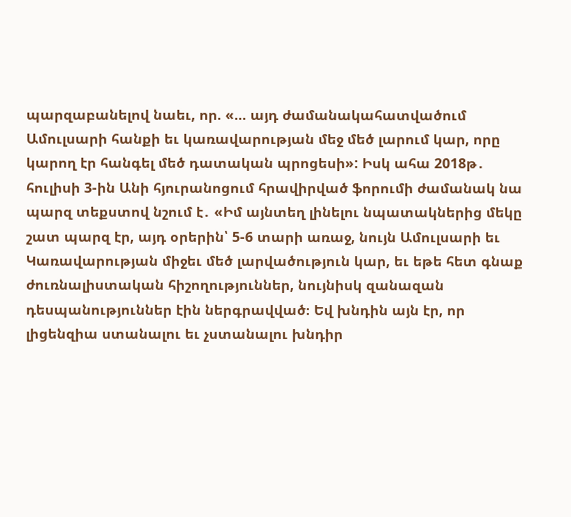պարզաբանելով նաեւ, որ. «… այդ ժամանակահատվածում Ամուլսարի հանքի եւ կառավարության մեջ մեծ լարում կար, որը կարող էր հանգել մեծ դատական պրոցեսի»: Իսկ ահա 2018թ․ հուլիսի 3-ին Անի հյուրանոցում հրավիրված ֆորումի ժամանակ նա պարզ տեքստով նշում է․ «Իմ այնտեղ լինելու նպատակներից մեկը շատ պարզ էր, այդ օրերին՝ 5-6 տարի առաջ, նույն Ամուլսարի եւ Կառավարության միջեւ մեծ լարվածություն կար, եւ եթե հետ գնաք ժուռնալիստական հիշողություններ, նույնիսկ զանազան դեսպանություններ էին ներգրավված։ Եվ խնդին այն էր, որ լիցենզիա ստանալու եւ չստանալու խնդիր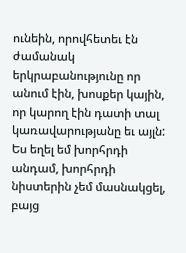ունեին, որովհետեւ էն ժամանակ երկրաբանությունը որ անում էին, խոսքեր կային, որ կարող էին դատի տալ կառավարությանը եւ այլն: Ես եղել եմ խորհրդի անդամ, խորհրդի նիստերին չեմ մասնակցել, բայց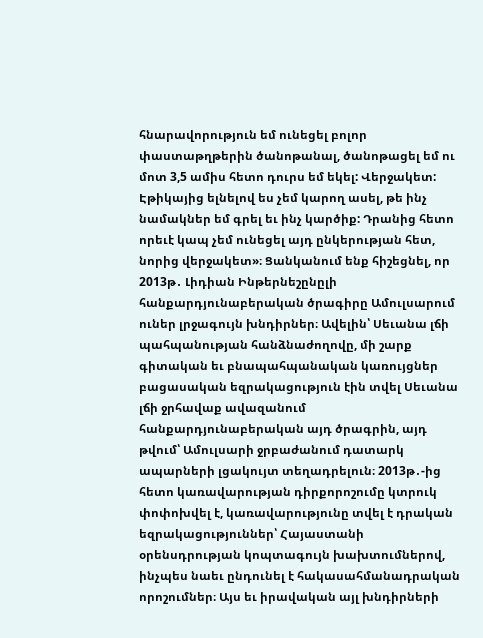հնարավորություն եմ ունեցել բոլոր փաստաթղթերին ծանոթանալ, ծանոթացել եմ ու մոտ 3,5 ամիս հետո դուրս եմ եկել: Վերջակետ: Էթիկայից ելնելով ես չեմ կարող ասել, թե ինչ նամակներ եմ գրել եւ ինչ կարծիք: Դրանից հետո որեւէ կապ չեմ ունեցել այդ ընկերության հետ, նորից վերջակետ»։ Ցանկանում ենք հիշեցնել, որ 2013թ․ Լիդիան Ինթերնեշընըլի հանքարդյունաբերական ծրագիրը Ամուլսարում ուներ լրջագույն խնդիրներ։ Ավելին՝ Սեւանա լճի պահպանության հանձնաժողովը, մի շարք գիտական եւ բնապահպանական կառույցներ բացասական եզրակացություն էին տվել Սեւանա լճի ջրհավաք ավազանում հանքարդյունաբերական այդ ծրագրին, այդ թվում՝ Ամուլսարի ջրբաժանում դատարկ ապարների լցակույտ տեղադրելուն։ 2013թ․-ից հետո կառավարության դիրքորոշումը կտրուկ փոփոխվել է, կառավարությունը տվել է դրական եզրակացություններ՝ Հայաստանի օրենսդրության կոպտագույն խախտումներով, ինչպես նաեւ ընդունել է հակասահմանադրական որոշումներ։ Այս եւ իրավական այլ խնդիրների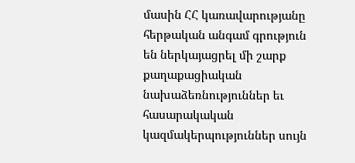մասին ՀՀ կառավարությանը հերթական անգամ գրություն են ներկայացրել մի շարք քաղաքացիական նախաձեռնություններ եւ հասարակական կազմակերպություններ սույն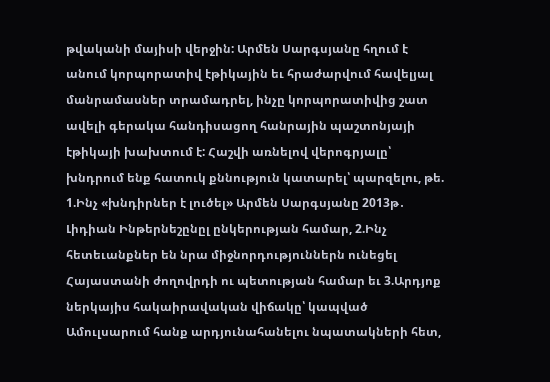թվականի մայիսի վերջին: Արմեն Սարգսյանը հղում է անում կորպորատիվ էթիկային եւ հրաժարվում հավելյալ մանրամասներ տրամադրել, ինչը կորպորատիվից շատ ավելի գերակա հանդիսացող հանրային պաշտոնյայի էթիկայի խախտում է: Հաշվի առնելով վերոգրյալը՝ խնդրում ենք հատուկ քննություն կատարել՝ պարզելու, թե. 1.Ինչ «խնդիրներ է լուծել» Արմեն Սարգսյանը 2013թ․ Լիդիան Ինթերնեշընըլ ընկերության համար, 2.Ինչ հետեւանքներ են նրա միջնորդություններն ունեցել Հայաստանի ժողովրդի ու պետության համար եւ 3.Արդյոք ներկայիս հակաիրավական վիճակը՝ կապված Ամուլսարում հանք արդյունահանելու նպատակների հետ,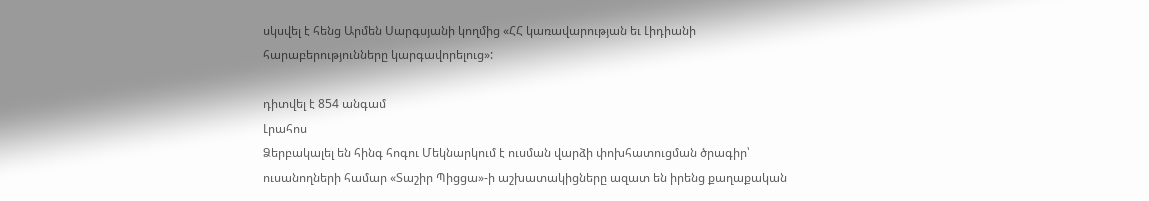սկսվել է հենց Արմեն Սարգսյանի կողմից «ՀՀ կառավարության եւ Լիդիանի հարաբերությունները կարգավորելուց»:

դիտվել է 854 անգամ
Լրահոս
Ձերբակալել են հինգ հոգու Մեկնարկում է ուսման վարձի փոխհատուցման ծրագիր՝ ուսանողների համար «Տաշիր Պիցցա»-ի աշխատակիցները ազատ են իրենց քաղաքական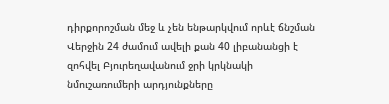դիրքորոշման մեջ և չեն ենթարկվում որևէ ճնշման Վերջին 24 ժամում ավելի քան 40 լիբանանցի է զոհվել Բյուրեղավանում ջրի կրկնակի նմուշառումերի արդյունքները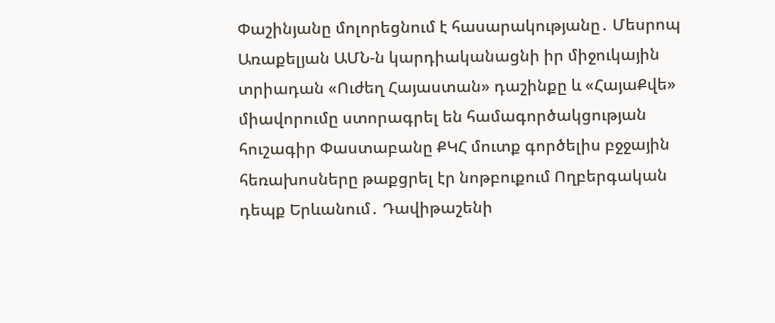Փաշինյանը մոլորեցնում է հասարակությանը․ Մեսրոպ Առաքելյան ԱՄՆ-ն կարդիականացնի իր միջուկային տրիադան «Ուժեղ Հայաստան» դաշինքը և «ՀայաՔվե» միավորումը ստորագրել են համագործակցության հուշագիր Փաստաբանը ՔԿՀ մուտք գործելիս բջջային հեռախոսները թաքցրել էր նոթբուքում Ողբերգական դեպք Երևանում․ Դավիթաշենի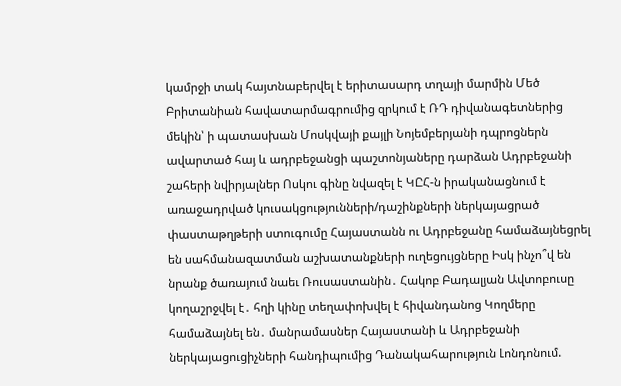կամրջի տակ հայտնաբերվել է երիտասարդ տղայի մարմին Մեծ Բրիտանիան հավատարմագրումից զրկում է ՌԴ դիվանագետներից մեկին՝ ի պատասխան Մոսկվայի քայլի Նոյեմբերյանի դպրոցներն ավարտած հայ և ադրբեջանցի պաշտոնյաները դարձան Ադրբեջանի շահերի նվիրյալներ Ոսկու գինը նվազել է ԿԸՀ-ն իրականացնում է առաջադրված կուսակցությունների/դաշինքների ներկայացրած փաստաթղթերի ստուգումը Հայաստանն ու Ադրբեջանը համաձայնեցրել են սահմանազատման աշխատանքների ուղեցույցները Իսկ ինչո՞վ են նրանք ծառայում նաեւ Ռուսաստանին․ Հակոբ Բադալյան Ավտոբուսը կողաշրջվել է․ հղի կինը տեղափոխվել է հիվանդանոց Կողմերը համաձայնել են․ մանրամասներ Հայաստանի և Ադրբեջանի ներկայացուցիչների հանդիպումից Դանակահարություն Լոնդոնում.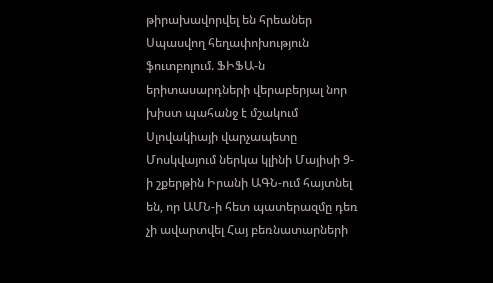թիրախավորվել են հրեաներ Սպասվող հեղափոխություն ֆուտբոլում. ՖԻՖԱ-ն երիտասարդների վերաբերյալ նոր խիստ պահանջ է մշակում Սլովակիայի վարչապետը Մոսկվայում ներկա կլինի Մայիսի 9-ի շքերթին Իրանի ԱԳՆ-ում հայտնել են, որ ԱՄՆ-ի հետ պատերազմը դեռ չի ավարտվել Հայ բեռնատարների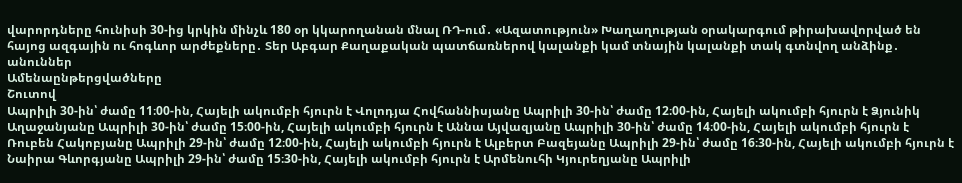վարորդները հունիսի 30-ից կրկին մինչև 180 օր կկարողանան մնալ ՌԴ-ում․ «Ազատություն» Խաղաղության օրակարգում թիրախավորված են հայոց ազգային ու հոգևոր արժեքները․ Տեր Աբգար Քաղաքական պատճառներով կալանքի կամ տնային կալանքի տակ գտնվող անձինք․ անուններ
Ամենաընթերցվածները
Շուտով
Ապրիլի 30-ին՝ ժամը 11։00-ին, Հայելի ակումբի հյուրն է Վոլոդյա Հովհաննիսյանը Ապրիլի 30-ին՝ ժամը 12։00-ին, Հայելի ակումբի հյուրն է Ձյունիկ Աղաջանյանը Ապրիլի 30-ին՝ ժամը 15։00-ին, Հայելի ակումբի հյուրն է Աննա Այվազյանը Ապրիլի 30-ին՝ ժամը 14։00-ին, Հայելի ակումբի հյուրն է Ռուբեն Հակոբյանը Ապրիլի 29-ին՝ ժամը 12։00-ին, Հայելի ակումբի հյուրն է Ալբերտ Բազեյանը Ապրիլի 29-ին՝ ժամը 16։30-ին, Հայելի ակումբի հյուրն է Նաիրա Գևորգյանը Ապրիլի 29-ին՝ ժամը 15։30-ին, Հայելի ակումբի հյուրն է Արմենուհի Կյուրեղյանը Ապրիլի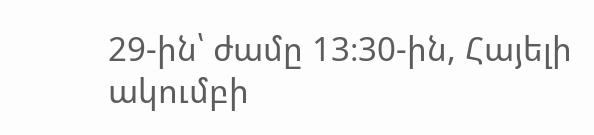29-ին՝ ժամը 13։30-ին, Հայելի ակումբի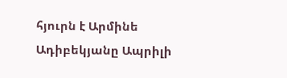հյուրն է Արմինե Ադիբեկյանը Ապրիլի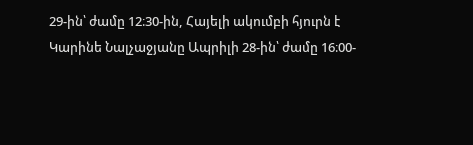29-ին՝ ժամը 12։30-ին, Հայելի ակումբի հյուրն է Կարինե Նալչաջյանը Ապրիլի 28-ին՝ ժամը 16։00-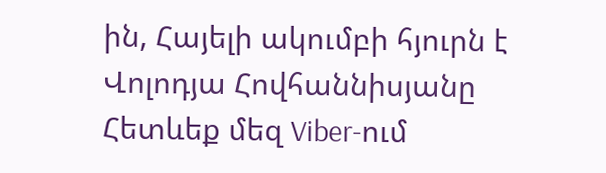ին, Հայելի ակումբի հյուրն է Վոլոդյա Հովհաննիսյանը
Հետևեք մեզ Viber-ում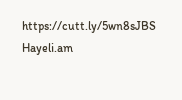https://cutt.ly/5wn8sJBS
Hayeli.am